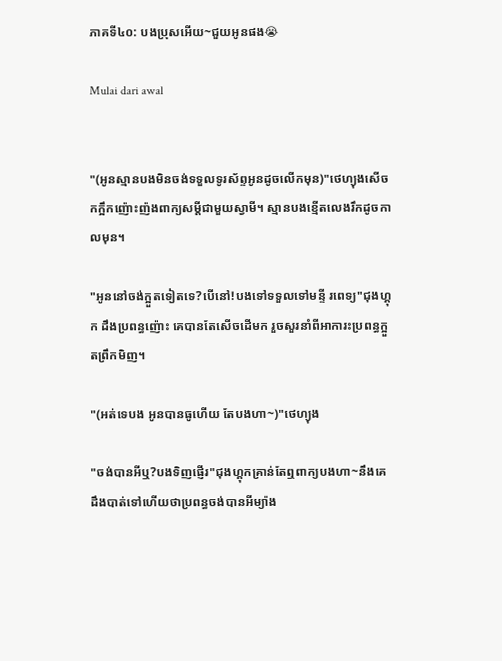ភាគទី៤០: បងប្រុសអើយ~ជួយអូនផង😭

Mulai dari awal


"(អូនស្មានបងមិនចង់ទទួលទូរស័ព្ទអូនដូចលើកមុន)"ថេហ្យុងសើចកក្អឹកញ៉ោះញ៉ងពាក្យសម្តីជាមួយស្វាមី។ ស្មានបងខ្មើតលេងរឹកដូចកាលមុន។

"អូននៅចង់ក្អួតទៀតទេ?បើនៅ!បងទៅទទួលទៅមន្ទី រពេទ្យ"ជុងហ្គុក ដឹងប្រពន្ធញ៉ោះ គេបានតែសើចដើមក រួចសួរនាំពីអាការះប្រពន្ធក្អួតព្រឹកមិញ។

"(អត់ទេបង អូនបានធូហើយ តែបងហា~)"ថេហ្យុង

"ចង់បានអីឬ?បងទិញផ្ញើរ"ជុងហ្គុកគ្រាន់តែឮពាក្យបងហា~នឹងគេដឹងបាត់ទៅហើយថាប្រពន្ធចង់បានអីម្យ៉ាង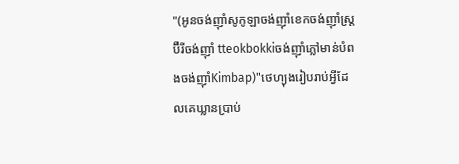"(អូនចង់ញ៉ាំសូកូឡាចង់ញ៉ាំខេកចង់ញ៉ាំស្ត្រប៊ឺរីចង់ញ៉ាំ tteokbokkiចង់ញ៉ាំភ្លៅមាន់បំពងចង់ញ៉ាំKimbap)"ថេហ្យុងរៀបរាប់អ្វីដែលគេឃ្លានប្រាប់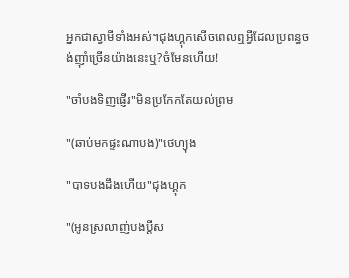អ្នកជាស្វាមីទាំងអស់។ជុងហ្គុកសើចពេលឮអ្វីដែលប្រពន្ធចង់ញ៉ាំច្រើនយ៉ាងនេះឬ?ចំមែនហើយ!

"ចាំបងទិញផ្ញើរ"មិនប្រកែកតែយល់ព្រម

"(ឆាប់មកផ្ទះណាបង)"ថេហ្យុង

"បាទបងដឹងហើយ"ជុងហ្គុក

"(អូនស្រលាញ់បងប្តីស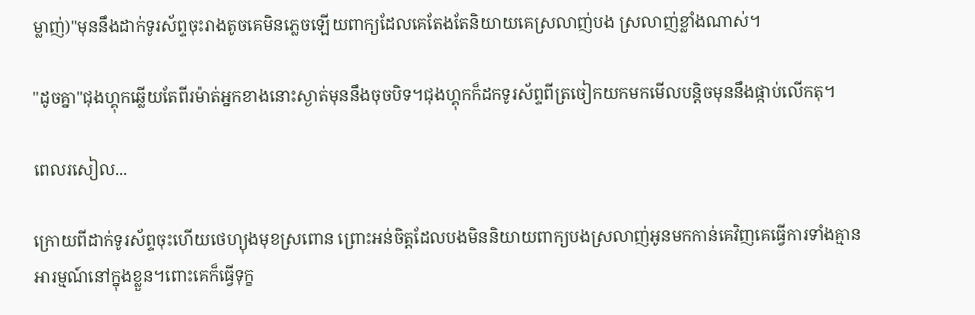ម្លាញ់)"មុននឹងដាក់ទូរស័ព្ទចុះរាងតូចគេមិនភ្លេចឡើយពាក្យដែលគេតែងតែនិយាយគេស្រលាញ់បង ស្រលាញ់ខ្លាំងណាស់។

"ដូចគ្នា"ជុងហ្គុកឆ្លើយតែពីរម៉ាត់អ្នកខាងនោះស្ងាត់មុននឹងចុចបិទ។ជុងហ្គុកក៏ដកទូរស័ព្ទពីត្រចៀកយកមកមើលបន្តិចមុននឹងផ្កាប់លើកតុ។

ពេលរសៀល...

ក្រោយពីដាក់ទូរស័ព្ទចុះហើយថេហ្យុងមុខស្រពោន ព្រោះអន់ចិត្តដែលបងមិននិយាយពាក្យបងស្រលាញ់អូនមកកាន់គេវិញគេធ្វើការទាំងគ្មានអារម្មណ៍នៅក្នុងខ្លួន។ពោះគេក៏ធ្វើទុក្ខ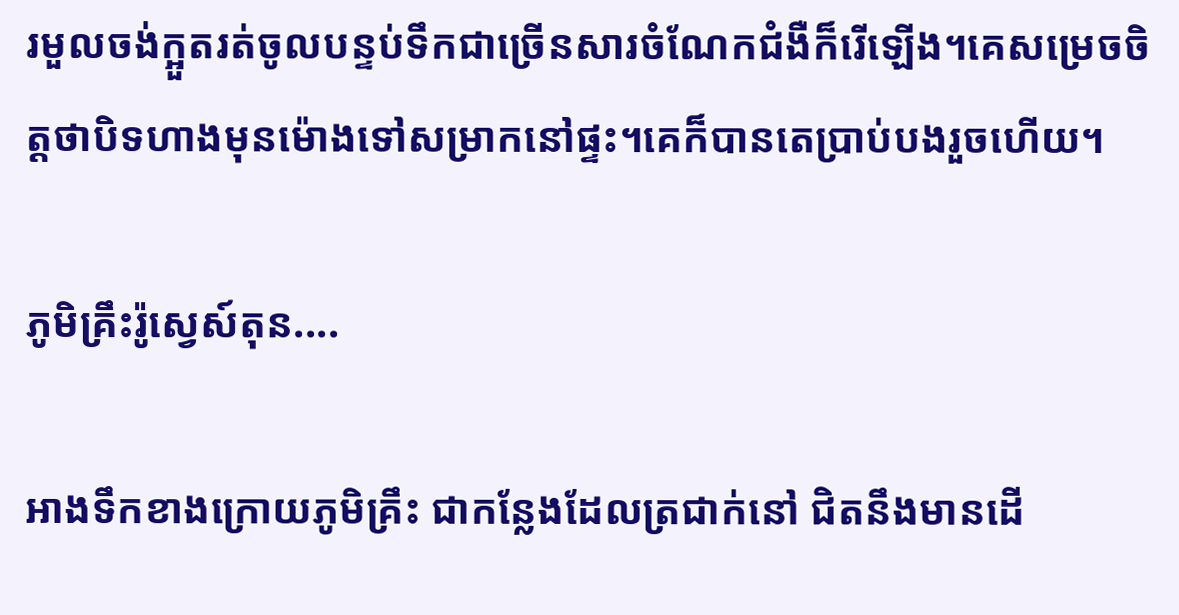រមួលចង់ក្អួតរត់ចូលបន្ទប់ទឹកជាច្រើនសារចំណែកជំងឺក៏រើឡើង។គេសម្រេចចិត្តថាបិទហាងមុនម៉ោងទៅសម្រាកនៅផ្ទះ។គេក៏បានតេប្រាប់បងរួចហើយ។

ភូមិគ្រឹះរ៉ូស្វេស៍តុន....

អាងទឹកខាងក្រោយភូមិគ្រឹះ ជាកន្លែងដែលត្រជាក់នៅ ជិតនឹងមានដើ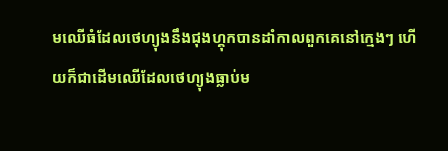មឈើធំដែលថេហ្យុងនឹងជុងហ្គុកបានដាំកាលពួកគេនៅក្មេងៗ ហើយក៏ជាដើមឈើដែលថេហ្យុងធ្លាប់ម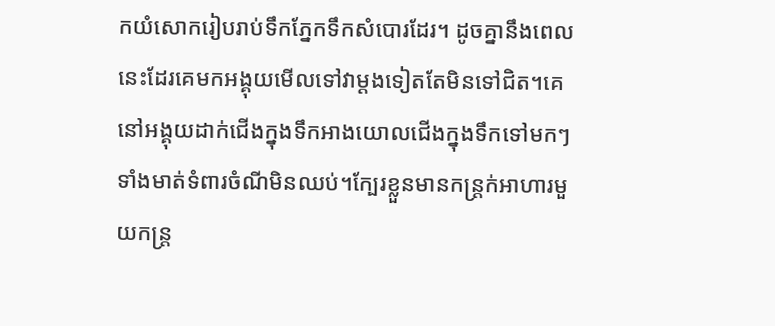កយំសោករៀបរាប់ទឹកភ្នែកទឹកសំបោរដែរ។ ដូចគ្នានឹងពេលនេះដែរគេមកអង្គុយមើលទៅវាម្តងទៀតតែមិនទៅជិត។គេនៅអង្គុយដាក់ជើងក្នុងទឹកអាងយោលជើងក្នុងទឹកទៅមកៗទាំងមាត់ទំពារចំណីមិនឈប់។ក្បែរខ្លួនមានកន្ត្រក់អាហារមួយកន្ត្រ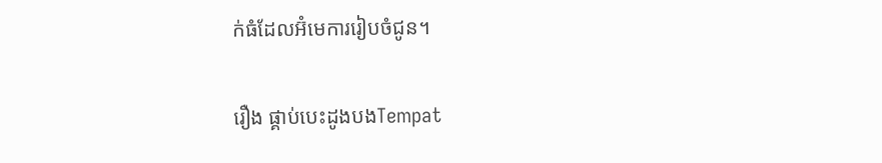ក់ធំដែលអ៊ំមេការរៀបចំជូន។

រឿង ផ្គាប់បេះដូងបងTempat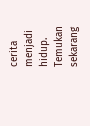cerita menjadi hidup. Temukan sekarang